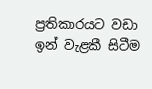ප්‍රතිකාරයට වඩා ඉන් වැළකී සිටීම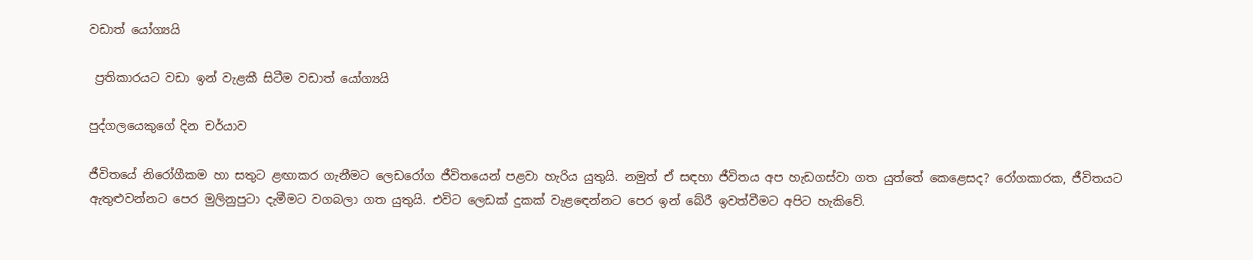වඩාත් යෝග්‍යයි

 ප්‍රතිකාරයට වඩා ඉන් වැළකී සිටීම වඩාත් යෝග්‍යයි

පුද්ගලයෙකුගේ දින චර්යාව

ජීවිතයේ නිරෝගීකම හා සතුට ළඟාකර ගැනීමට ලෙඩරෝග ජීවිතයෙන් පළවා හැරිය යුතුයි. නමුත් ඒ සඳහා ජීවිතය අප හැඩගස්වා ගත යුත්තේ කෙළෙසද? රෝගකාරක, ජීවිතයට ඇතුළුවන්නට පෙර මුලිනුපුටා දැමීමට වගබලා ගත යුතුයි. එවිට ලෙඩක් දුකක් වැළඳෙන්නට පෙර ඉන් බේරී ඉවත්වීමට අපිට හැකිවේ.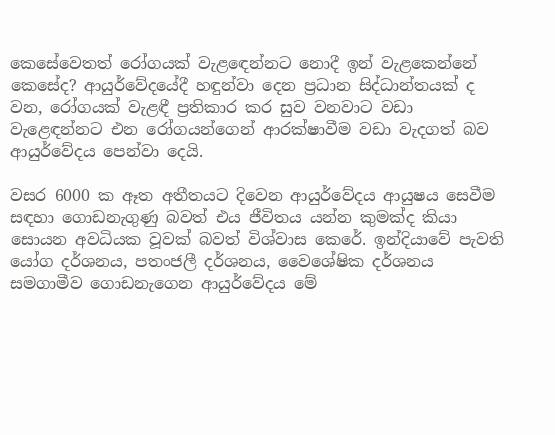කෙසේවෙතත් රෝගයක් වැළඳෙන්නට නොදී ඉන් වැළකෙන්නේ කෙසේද? ආයුර්වේදයේදී හඳුන්වා දෙන ප්‍රධාන සිද්ධාන්තයක් ද වන, රෝගයක් වැළඳී ප්‍රතිකාර කර සුව වනවාට වඩා වැළෙඳන්නට එන රෝගයන්ගෙන් ආරක්ෂාවීම වඩා වැදගත් බව ආයුර්වේදය පෙන්වා දෙයි.

වසර 6000 ක ඈත අතීතයට දිවෙන ආයුර්වේදය ආයුෂය සෙවීම සඳහා ගොඩනැගුණු බවත් එය ජීවිතය යන්න කුමක්ද කියා සොයන අවධියක වූවක් බවත් විශ්වාස කෙරේ. ඉන්දියාවේ පැවති යෝග දර්ශනය, පතංජලී දර්ශනය, වෛශේෂික දර්ශනය සමගාමීව ගොඩනැගෙන ආයුර්වේදය මේ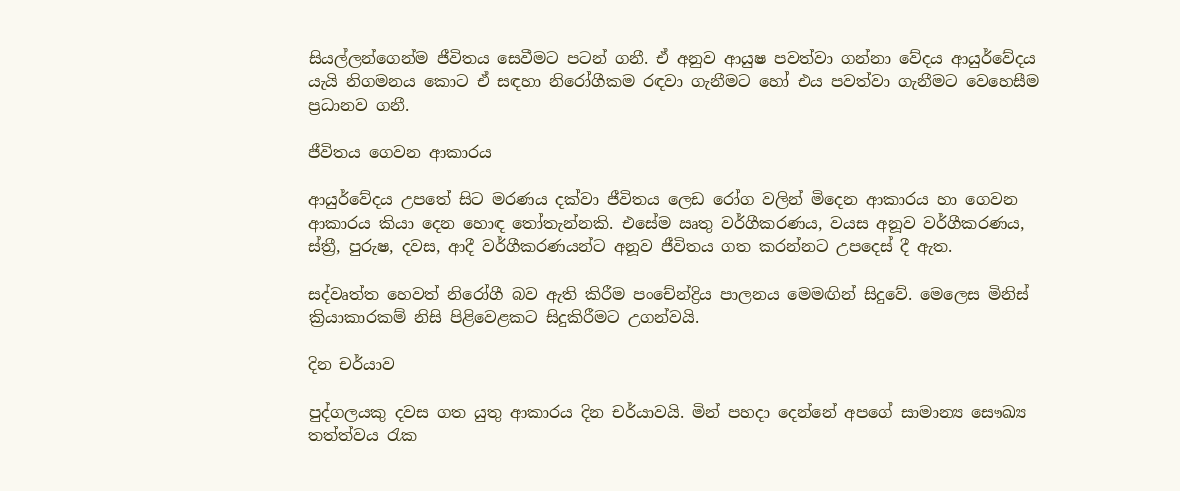සියල්ලන්ගෙන්ම ජීවිතය සෙවීමට පටන් ගනී. ඒ අනුව ආයුෂ පවත්වා ගන්නා වේදය ආයුර්වේදය යැයි නිගමනය කොට ඒ සඳහා නිරෝගීකම රඳවා ගැනීමට හෝ එය පවත්වා ගැනීමට වෙහෙසීම ප්‍රධානව ගනී.

ජීවිතය ගෙවන ආකාරය

ආයුර්වේදය උපතේ සිට මරණය දක්වා ජීවිතය ලෙඩ රෝග වලින් මිදෙන ආකාරය හා ගෙවන ආකාරය කියා දෙන හොඳ තෝතැන්නකි. එසේම ඍතු වර්ගීකරණය, වයස අනූව වර්ගීකරණය, ස්ත්‍රී, පුරුෂ, දවස, ආදී වර්ගීකරණයන්ට අනූව ජීවිතය ගත කරන්නට උපදෙස් දී ඇත.

සද්වෘත්ත හෙවත් නිරෝගී බව ඇති කිරීම පංචේන්ද්‍රිය පාලනය මෙමඟින් සිදුවේ. මෙලෙස මිනිස් ක්‍රියාකාරකම් නිසි පිළිවෙළකට සිදුකිරීමට උගන්වයි.

දින චර්යාව

පුද්ගලයකු දවස ගත යුතු ආකාරය දින චර්යාවයි. මින් පහදා දෙන්නේ අපගේ සාමාන්‍ය සෞඛ්‍ය තත්ත්වය රැක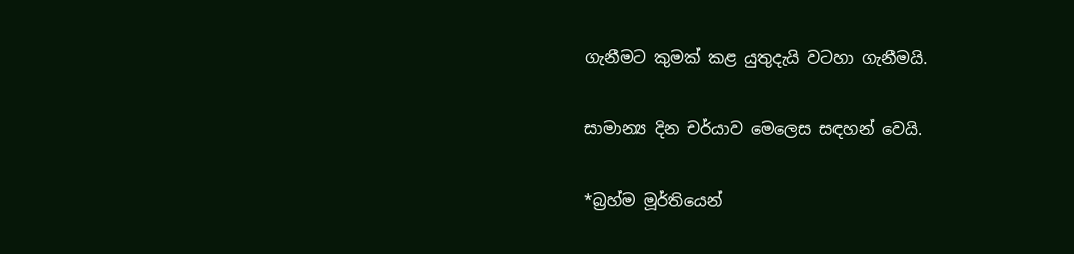ගැනීමට කුමක් කළ යුතුදැයි වටහා ගැනීමයි.

සාමාන්‍ය දින චර්යාව මෙලෙස සඳහන් වෙයි.

*බ්‍රහ්ම මූර්තියෙන්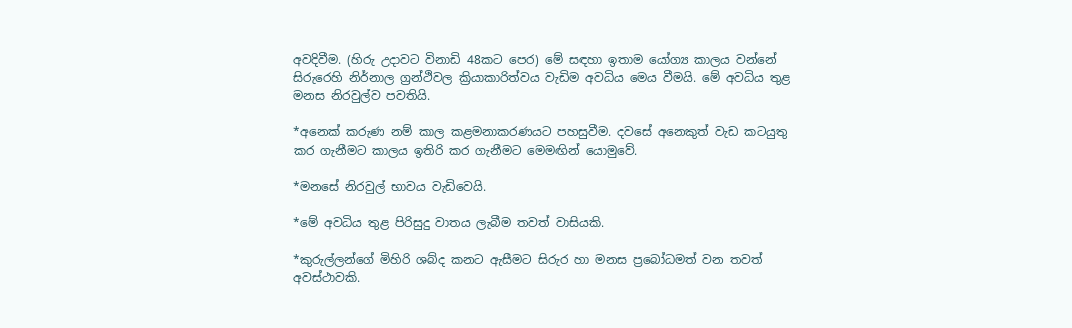අවදිවීම. (හිරු උදාවට විනාඩි 48කට පෙර) මේ සඳහා ඉතාම යෝග්‍ය කාලය වන්නේ සිරුරෙහි නිර්නාල ග්‍රන්ථිවල ක්‍රියාකාරිත්වය වැඩිම අවධිය මෙය වීමයි. මේ අවධිය තුළ මනස නිරවුල්ව පවතියි.

*අනෙක් කරුණ නම් කාල කළමනාකරණයට පහසුවීම. දවසේ අනෙකුත් වැඩ කටයුතු කර ගැනීමට කාලය ඉතිරි කර ගැනීමට මෙමඟින් යොමුවේ.

*මනසේ නිරවුල් භාවය වැඩිවෙයි.

*මේ අවධිය තුළ පිරිසුදු වාතය ලැබීම තවත් වාසියකි.

*කුරුල්ලන්ගේ මිහිරි ශබ්ද කනට ඇසීමට සිරුර හා මනස ප්‍රබෝධමත් වන තවත් අවස්ථාවකි.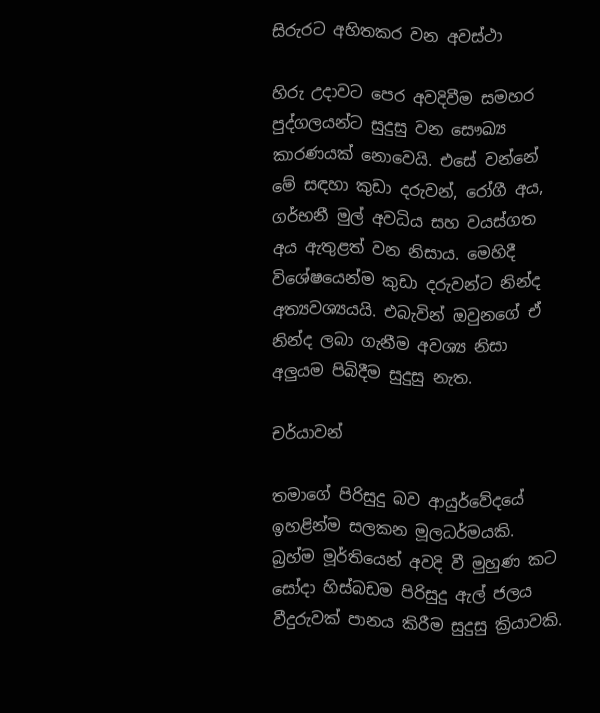සිරුරට අහිතකර වන අවස්ථා

හිරු උදාවට පෙර අවදිවීම සමහර පුද්ගලයන්ට සුදුසු වන සෞඛ්‍ය කාරණයක් නොවෙයි. එසේ වන්නේ මේ සඳහා කුඩා දරුවන්, රෝගී අය, ගර්භනී මුල් අවධිය සහ වයස්ගත අය ඇතුළත් වන නිසාය. මෙහිදී විශේෂයෙන්ම කුඩා දරුවන්ට නින්ද අත්‍යවශ්‍යයයි. එබැවින් ඔවුනගේ ඒ නින්ද ලබා ගැනීම අවශ්‍ය නිසා අලුයම පිබිදීම සුදුසු නැත.

චර්යාවන්

තමාගේ පිරිසුදු බව ආයුර්වේදයේ ඉහළින්ම සලකන මූලධර්මයකි. බ්‍රහ්ම මූර්තියෙන් අවදි වී මුහුණ කට සෝදා හිස්බඩම පිරිසුදු ඇල් ජලය වීදුරුවක් පානය කිරීම සුදුසු ක්‍රියාවකි.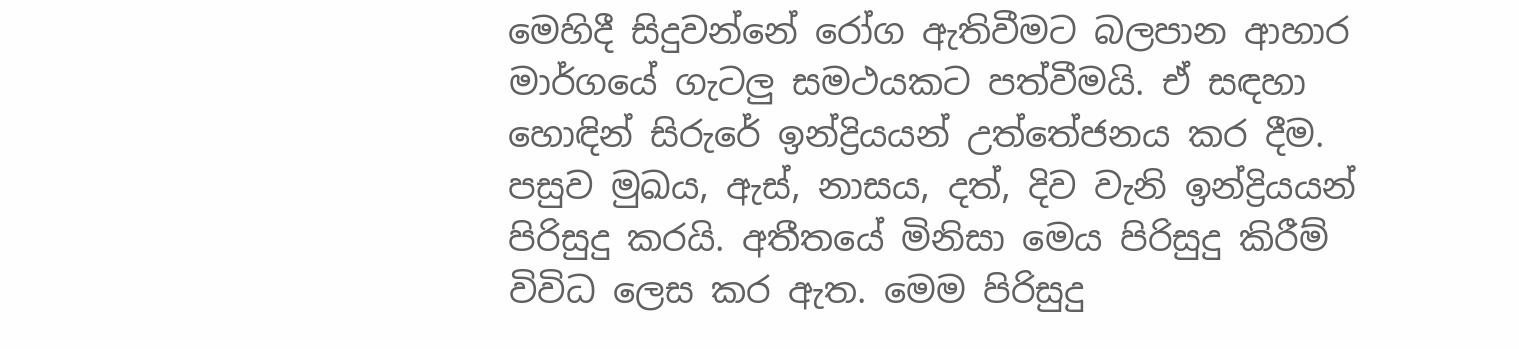මෙහිදී සිදුවන්නේ රෝග ඇතිවීමට බලපාන ආහාර මාර්ගයේ ගැටලු සමථයකට පත්වීමයි. ඒ සඳහා හොඳින් සිරුරේ ඉන්ද්‍රියයන් උත්තේජනය කර දීම. පසුව මුඛය, ඇස්, නාසය, දත්, දිව වැනි ඉන්ද්‍රියයන් පිරිසුදු කරයි. අතීතයේ මිනිසා මෙය පිරිසුදු කිරීම් විවිධ ලෙස කර ඇත. මෙම පිරිසුදු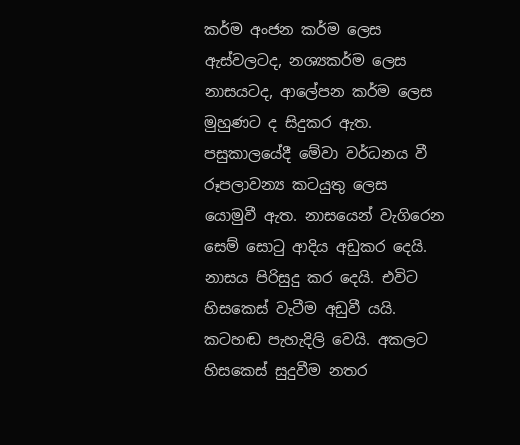කර්ම අංජන කර්ම ලෙස ඇස්වලටද, නශ්‍යකර්ම ලෙස නාසයටද, ආලේපන කර්ම ලෙස මුහුණට ද සිදුකර ඇත. පසුකාලයේදී මේවා වර්ධනය වී රූපලාවන්‍ය කටයුතු ලෙස යොමුවී ඇත. නාසයෙන් වැගිරෙන සෙම් සොටු ආදිය අඩුකර දෙයි. නාසය පිරිසුදු කර දෙයි. එවිට හිසකෙස් වැටීම අඩුවී යයි. කටහඬ පැහැදිලි වෙයි. අකලට හිසකෙස් සුදුවීම නතර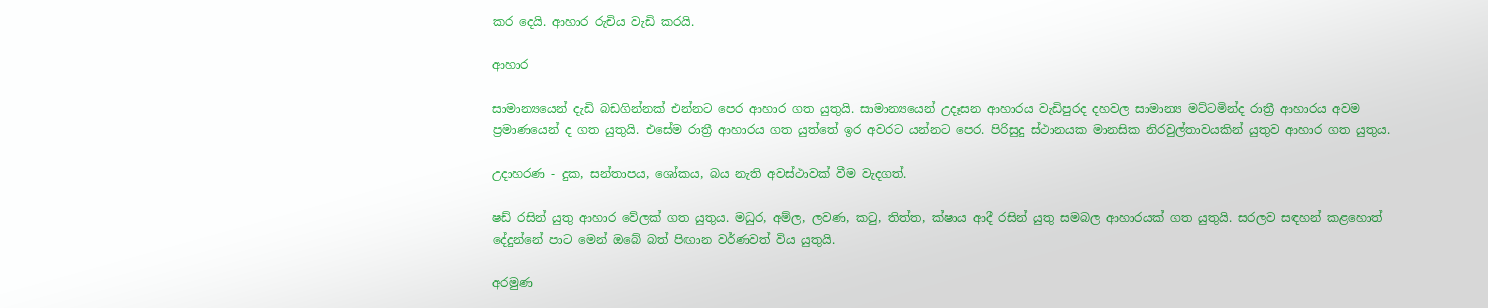කර දෙයි. ආහාර රුචිය වැඩි කරයි.

ආහාර

සාමාන්‍යයෙන් දැඩි බඩගින්නක් එන්නට පෙර ආහාර ගත යුතුයි. සාමාන්‍යයෙන් උදෑසන ආහාරය වැඩිපුරද දහවල සාමාන්‍ය මට්ටමින්ද රාත්‍රී ආහාරය අවම ප්‍රමාණයෙන් ද ගත යුතුයි. එසේම රාත්‍රී ආහාරය ගත යුත්තේ ඉර අවරට යන්නට පෙර. පිරිසුදු ස්ථානයක මානසික නිරවුල්තාවයකින් යුතුව ආහාර ගත යුතුය.

උදාහරණ - දුක, සන්තාපය, ශෝකය, බය නැති අවස්ථාවක් වීම වැදගත්.

ෂඩ් රසින් යුතු ආහාර වේලක් ගත යුතුය. මධුර, අම්ල, ලවණ, කටු, තිත්ත, ක්ෂාය ආදී රසින් යුතු සමබල ආහාරයක් ගත යුතුයි. සරලව සඳහන් කළහොත් දේදුන්නේ පාට මෙන් ඔබේ බත් පිඟාන වර්ණවත් විය යුතුයි.

අරමුණ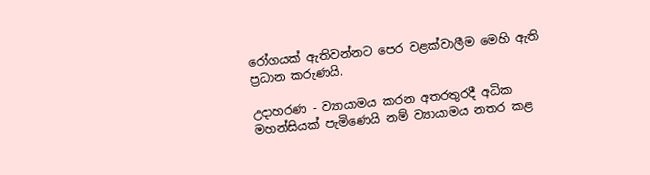රෝගයක් ඇතිවන්නට පෙර වළක්වාලීම මෙහි ඇති ප්‍රධාන කරුණයි.

උදාහරණ - ව්‍යායාමය කරන අතරතුරදී අධික මහන්සියක් පැමිණෙයි නම් ව්‍යායාමය නතර කළ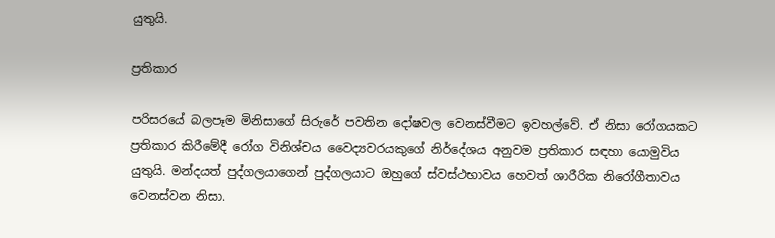යුතුයි.

ප්‍රතිකාර

පරිසරයේ බලපෑම මිනිසාගේ සිරුරේ පවතින දෝෂවල වෙනස්වීමට ඉවහල්වේ. ඒ නිසා රෝගයකට ප්‍රතිකාර කිරීමේදී රෝග විනිශ්චය වෛද්‍යවරයකුගේ නිර්දේශය අනුවම ප්‍රතිකාර සඳහා යොමුවිය යුතුයි. මන්දයත් පුද්ගලයාගෙන් පුද්ගලයාට ඔහුගේ ස්වස්ථභාවය හෙවත් ශාරීරික නිරෝගීතාවය වෙනස්වන නිසා.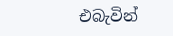එබැවින්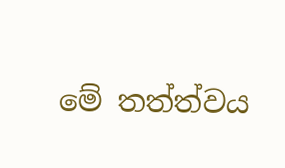මේ තත්ත්වය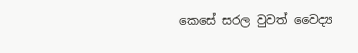කෙසේ සරල වුවත් වෛද්‍ය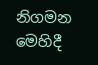නිගමන මෙහිදී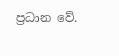ප්‍රධාන වේ.